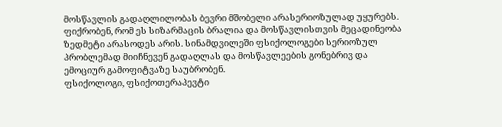მოსწავლის გადაღლილობას ბევრი მშობელი არასერიოზულად უყურებს. ფიქრობენ, რომ ეს სიზარმაცის ბრალია და მოსწავლისთვის მეცადინეობა ზედმეტი არასოდეს არის. სინამდვილეში ფსიქოლოგები სერიოზულ პრობლემად მიიჩნევენ გადაღლას და მოსწავლეების გონებრივ და ემოციურ გამოფიტვაზე საუბრობენ.
ფსიქოლოგი, ფსიქოთერაპევტი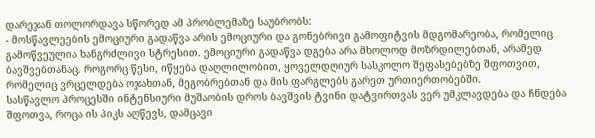დარეჯან თოლორდავა სწორედ ამ პრობლემაზე საუბრობს:
- მოსწავლეების ემოციური გადაწვა არის ემოციური და გონებრივი გამოფიტვის მდგომარეობა, რომელიც გამოწვეულია ხანგრძლივი სტრესით. ემოციური გადაწვა დგება არა მხოლოდ მოზრდილებთან, არამედ ბავშვებთანაც. როგორც წესი, იწყება დაღლილობით, ყოველდღიურ სასკოლო შეფასებებზე შფოთვით, რომელიც ვრცელდება ოჯახთან, მეგობრებთან და მის ფარგლებს გარეთ ურთიერთობებში.
სასწავლო პროცესში ინტენსიური მუშაობის დროს ბავშვის ტვინი დატვირთვას ვერ უმკლავდება და ჩნდება შფოთვა, როცა ის პიკს აღწევს, დამცავი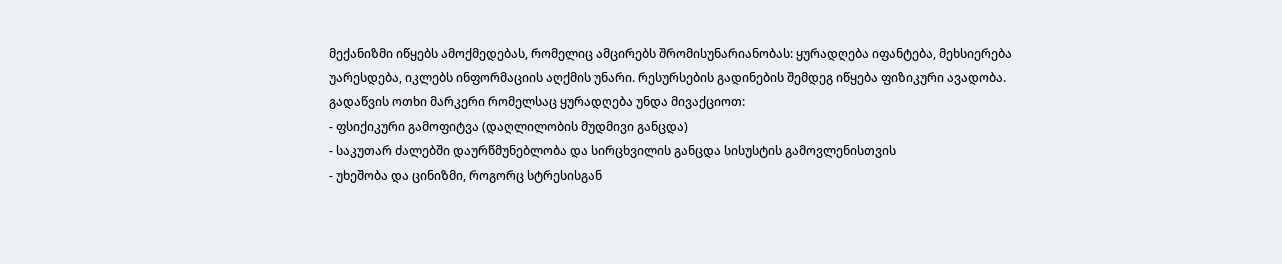მექანიზმი იწყებს ამოქმედებას, რომელიც ამცირებს შრომისუნარიანობას: ყურადღება იფანტება, მეხსიერება უარესდება, იკლებს ინფორმაციის აღქმის უნარი. რესურსების გადინების შემდეგ იწყება ფიზიკური ავადობა.
გადაწვის ოთხი მარკერი რომელსაც ყურადღება უნდა მივაქციოთ:
- ფსიქიკური გამოფიტვა (დაღლილობის მუდმივი განცდა)
- საკუთარ ძალებში დაურწმუნებლობა და სირცხვილის განცდა სისუსტის გამოვლენისთვის
- უხეშობა და ცინიზმი, როგორც სტრესისგან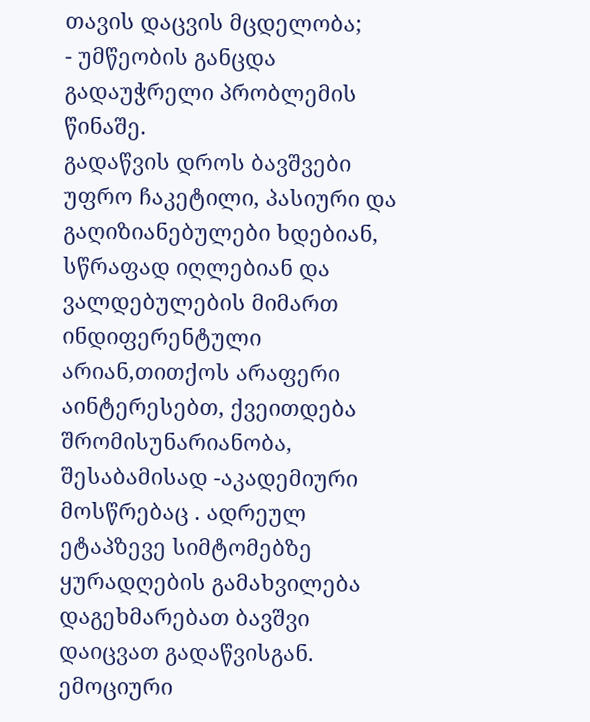თავის დაცვის მცდელობა;
- უმწეობის განცდა გადაუჭრელი პრობლემის წინაშე.
გადაწვის დროს ბავშვები უფრო ჩაკეტილი, პასიური და გაღიზიანებულები ხდებიან, სწრაფად იღლებიან და ვალდებულების მიმართ ინდიფერენტული არიან,თითქოს არაფერი აინტერესებთ, ქვეითდება შრომისუნარიანობა, შესაბამისად -აკადემიური მოსწრებაც . ადრეულ ეტაპზევე სიმტომებზე ყურადღების გამახვილება დაგეხმარებათ ბავშვი დაიცვათ გადაწვისგან.
ემოციური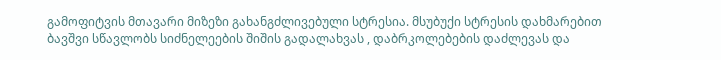გამოფიტვის მთავარი მიზეზი გახანგძლივებული სტრესია. მსუბუქი სტრესის დახმარებით ბავშვი სწავლობს სიძნელეების შიშის გადალახვას , დაბრკოლებების დაძლევას და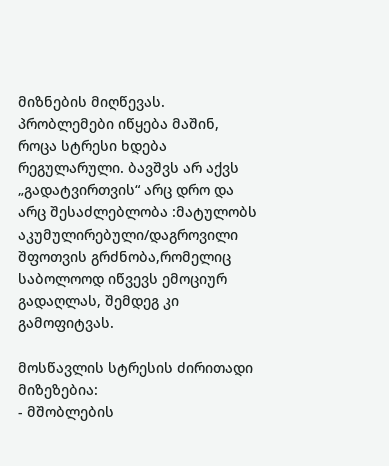მიზნების მიღწევას. პრობლემები იწყება მაშინ, როცა სტრესი ხდება რეგულარული. ბავშვს არ აქვს „გადატვირთვის“ არც დრო და არც შესაძლებლობა :მატულობს აკუმულირებული/დაგროვილი შფოთვის გრძნობა,რომელიც საბოლოოდ იწვევს ემოციურ გადაღლას, შემდეგ კი გამოფიტვას.

მოსწავლის სტრესის ძირითადი მიზეზებია:
- მშობლების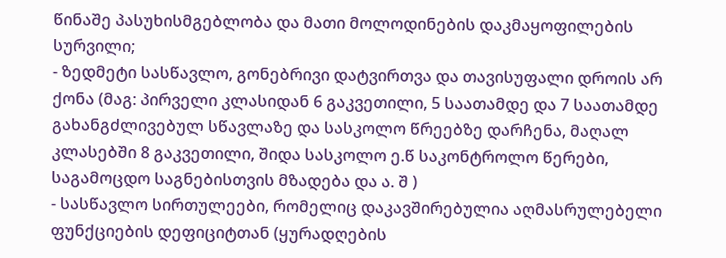წინაშე პასუხისმგებლობა და მათი მოლოდინების დაკმაყოფილების სურვილი;
- ზედმეტი სასწავლო, გონებრივი დატვირთვა და თავისუფალი დროის არ ქონა (მაგ: პირველი კლასიდან 6 გაკვეთილი, 5 საათამდე და 7 საათამდე გახანგძლივებულ სწავლაზე და სასკოლო წრეებზე დარჩენა, მაღალ კლასებში 8 გაკვეთილი, შიდა სასკოლო ე.წ საკონტროლო წერები, საგამოცდო საგნებისთვის მზადება და ა. შ )
- სასწავლო სირთულეები, რომელიც დაკავშირებულია აღმასრულებელი ფუნქციების დეფიციტთან (ყურადღების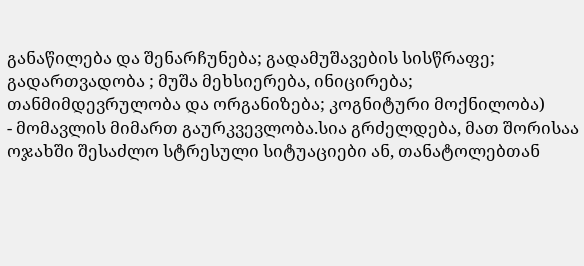განაწილება და შენარჩუნება; გადამუშავების სისწრაფე; გადართვადობა ; მუშა მეხსიერება, ინიცირება; თანმიმდევრულობა და ორგანიზება; კოგნიტური მოქნილობა)
- მომავლის მიმართ გაურკვევლობა.სია გრძელდება, მათ შორისაა ოჯახში შესაძლო სტრესული სიტუაციები ან, თანატოლებთან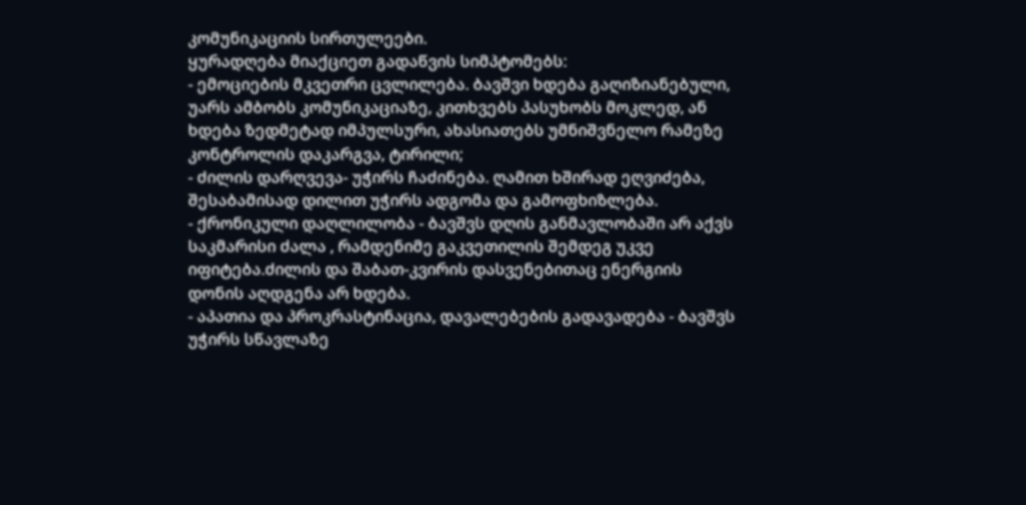კომუნიკაციის სირთულეები.
ყურადღება მიაქციეთ გადაწვის სიმპტომებს:
- ემოციების მკვეთრი ცვლილება. ბავშვი ხდება გაღიზიანებული, უარს ამბობს კომუნიკაციაზე, კითხვებს პასუხობს მოკლედ, ან ხდება ზედმეტად იმპულსური, ახასიათებს უმნიშვნელო რამეზე კონტროლის დაკარგვა, ტირილი;
- ძილის დარღვევა- უჭირს ჩაძინება. ღამით ხშირად ეღვიძება, შესაბამისად დილით უჭირს ადგომა და გამოფხიზლება.
- ქრონიკული დაღლილობა - ბავშვს დღის განმავლობაში არ აქვს საკმარისი ძალა , რამდენიმე გაკვეთილის შემდეგ უკვე იფიტება.ძილის და შაბათ-კვირის დასვენებითაც ენერგიის დონის აღდგენა არ ხდება.
- აპათია და პროკრასტინაცია, დავალებების გადავადება - ბავშვს უჭირს სწავლაზე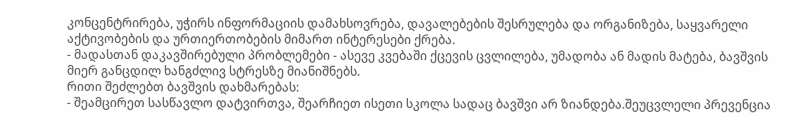კონცენტრირება, უჭირს ინფორმაციის დამახსოვრება, დავალებების შესრულება და ორგანიზება, საყვარელი აქტივობების და ურთიერთობების მიმართ ინტერესები ქრება.
- მადასთან დაკავშირებული პრობლემები - ასევე კვებაში ქცევის ცვლილება, უმადობა ან მადის მატება, ბავშვის მიერ განცდილ ხანგძლივ სტრესზე მიანიშნებს.
რითი შეძლებთ ბავშვის დახმარებას:
- შეამცირეთ სასწავლო დატვირთვა, შეარჩიეთ ისეთი სკოლა სადაც ბავშვი არ ზიანდება.შეუცვლელი პრევენცია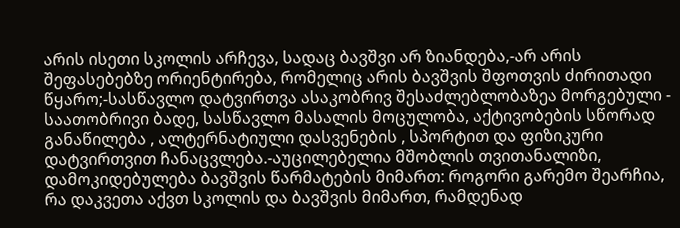არის ისეთი სკოლის არჩევა, სადაც ბავშვი არ ზიანდება,-არ არის შეფასებებზე ორიენტირება, რომელიც არის ბავშვის შფოთვის ძირითადი წყარო;-სასწავლო დატვირთვა ასაკობრივ შესაძლებლობაზეა მორგებული - საათობრივი ბადე, სასწავლო მასალის მოცულობა, აქტივობების სწორად განაწილება , ალტერნატიული დასვენების , სპორტით და ფიზიკური დატვირთვით ჩანაცვლება.-აუცილებელია მშობლის თვითანალიზი, დამოკიდებულება ბავშვის წარმატების მიმართ: როგორი გარემო შეარჩია, რა დაკვეთა აქვთ სკოლის და ბავშვის მიმართ, რამდენად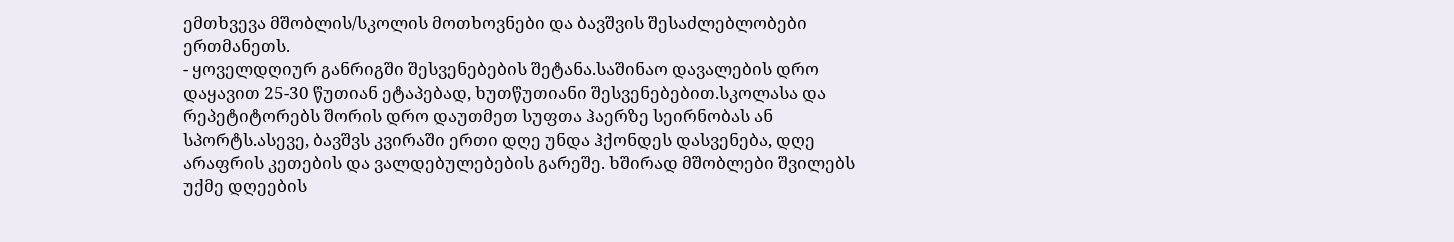ემთხვევა მშობლის/სკოლის მოთხოვნები და ბავშვის შესაძლებლობები ერთმანეთს.
- ყოველდღიურ განრიგში შესვენებების შეტანა.საშინაო დავალების დრო დაყავით 25-30 წუთიან ეტაპებად, ხუთწუთიანი შესვენებებით.სკოლასა და რეპეტიტორებს შორის დრო დაუთმეთ სუფთა ჰაერზე სეირნობას ან სპორტს.ასევე, ბავშვს კვირაში ერთი დღე უნდა ჰქონდეს დასვენება, დღე არაფრის კეთების და ვალდებულებების გარეშე. ხშირად მშობლები შვილებს უქმე დღეების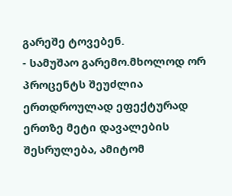გარეშე ტოვებენ.
- სამუშაო გარემო.მხოლოდ ორ პროცენტს შეუძლია ერთდროულად ეფექტურად ერთზე მეტი დავალების შესრულება, ამიტომ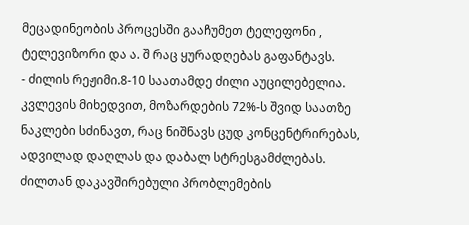მეცადინეობის პროცესში გააჩუმეთ ტელეფონი , ტელევიზორი და ა. შ რაც ყურადღებას გაფანტავს.
- ძილის რეჟიმი.8-10 საათამდე ძილი აუცილებელია. კვლევის მიხედვით, მოზარდების 72%-ს შვიდ საათზე ნაკლები სძინავთ, რაც ნიშნავს ცუდ კონცენტრირებას, ადვილად დაღლას და დაბალ სტრესგამძლებას. ძილთან დაკავშირებული პრობლემების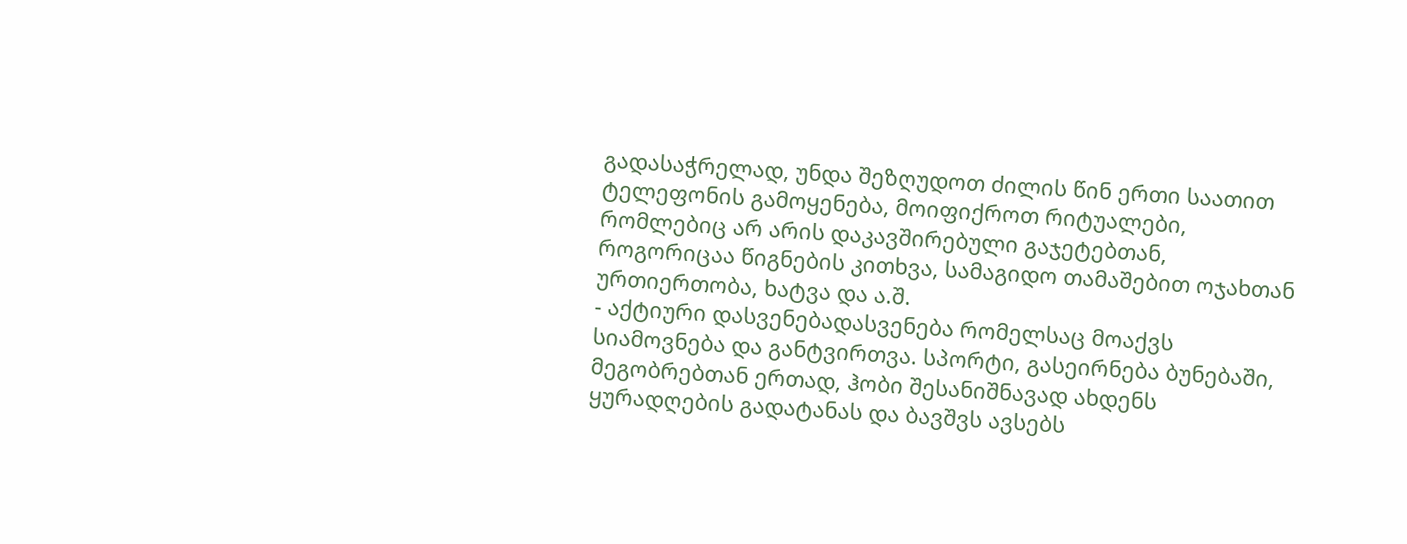გადასაჭრელად, უნდა შეზღუდოთ ძილის წინ ერთი საათით ტელეფონის გამოყენება, მოიფიქროთ რიტუალები, რომლებიც არ არის დაკავშირებული გაჯეტებთან, როგორიცაა წიგნების კითხვა, სამაგიდო თამაშებით ოჯახთან ურთიერთობა, ხატვა და ა.შ.
- აქტიური დასვენებადასვენება რომელსაც მოაქვს სიამოვნება და განტვირთვა. სპორტი, გასეირნება ბუნებაში, მეგობრებთან ერთად, ჰობი შესანიშნავად ახდენს ყურადღების გადატანას და ბავშვს ავსებს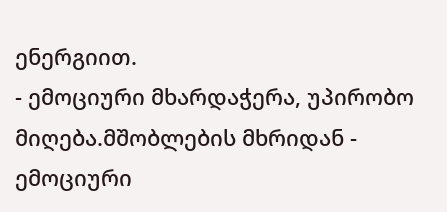ენერგიით.
- ემოციური მხარდაჭერა, უპირობო მიღება.მშობლების მხრიდან - ემოციური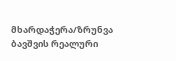მხარდაჭერა/ზრუნვა ბავშვის რეალური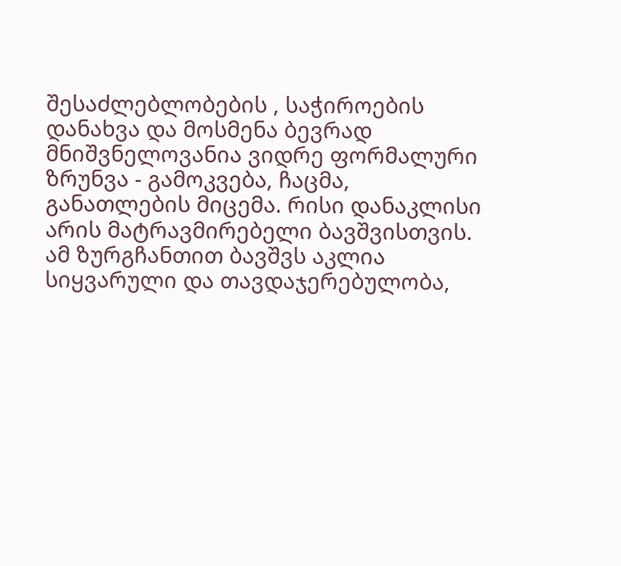შესაძლებლობების , საჭიროების დანახვა და მოსმენა ბევრად მნიშვნელოვანია ვიდრე ფორმალური ზრუნვა - გამოკვება, ჩაცმა, განათლების მიცემა. რისი დანაკლისი არის მატრავმირებელი ბავშვისთვის. ამ ზურგჩანთით ბავშვს აკლია სიყვარული და თავდაჯერებულობა,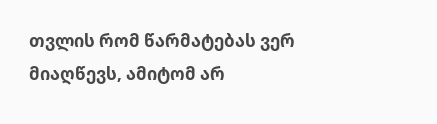თვლის რომ წარმატებას ვერ მიაღწევს, ამიტომ არ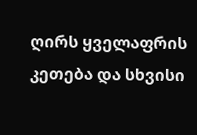ღირს ყველაფრის კეთება და სხვისი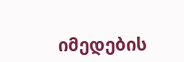იმედების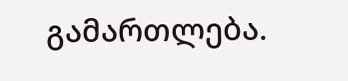გამართლება.